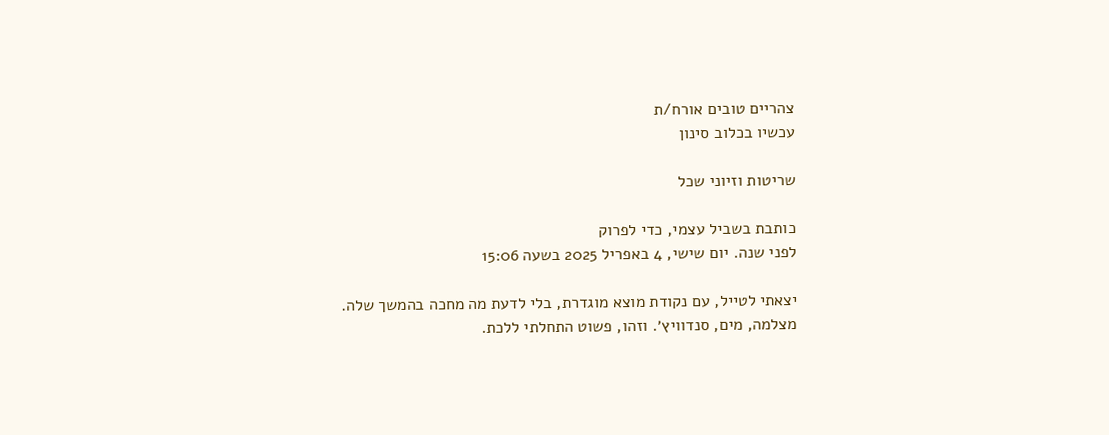צהריים טובים אורח/ת
עכשיו בכלוב סינון

שריטות וזיוני שכל

כותבת בשביל עצמי, כדי לפרוק
לפני שנה. יום שישי, 4 באפריל 2025 בשעה 15:06

יצאתי לטייל, עם נקודת מוצא מוגדרת, בלי לדעת מה מחכה בהמשך שלה. מצלמה, מים, סנדוויץ׳. וזהו, פשוט התחלתי ללכת.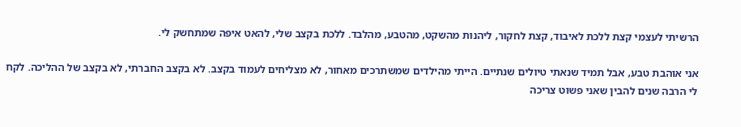הרשיתי לעצמי קצת ללכת לאיבוד, קצת לחקור, ליהנות מהשקט, מהטבע, מהלבד. ללכת בקצב שלי, להאט איפה שמתחשק לי.

אני אוהבת טבע, אבל תמיד שנאתי טיולים שנתיים. הייתי מהילדים שמשתרכים מאחור, לא מצליחים לעמוד בקצב. לא בקצב החברתי, לא בקצב של ההליכה. לקח לי הרבה שנים להבין שאני פשוט צריכה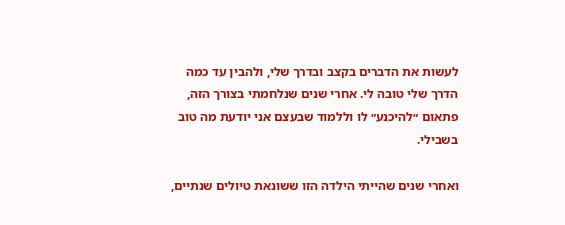לעשות את הדברים בקצב ובדרך שלי, ולהבין עד כמה הדרך שלי טובה לי. אחרי שנים שנלחמתי בצורך הזה, פתאום ״להיכנע״ לו וללמוד שבעצם אני יודעת מה טוב בשבילי.

ואחרי שנים שהייתי הילדה הזו ששונאת טיולים שנתיים,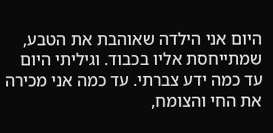היום אני הילדה שאוהבת את הטבע, שמתייחסת אליו בכבוד. וגיליתי היום עד כמה ידע צברתי. עד כמה אני מכירה את החי והצומח,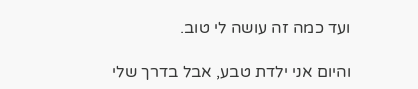ועד כמה זה עושה לי טוב.

והיום אני ילדת טבע, אבל בדרך שלי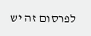לפרסום זה יש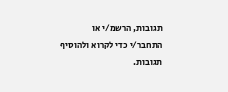תגובות, הרשמ/י או התחבר/י כדי לקרוא ולהוסיף תגובות.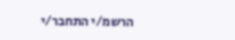הרשמ/י התחבר/י